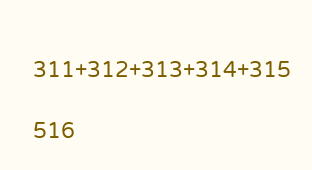311+312+313+314+315

516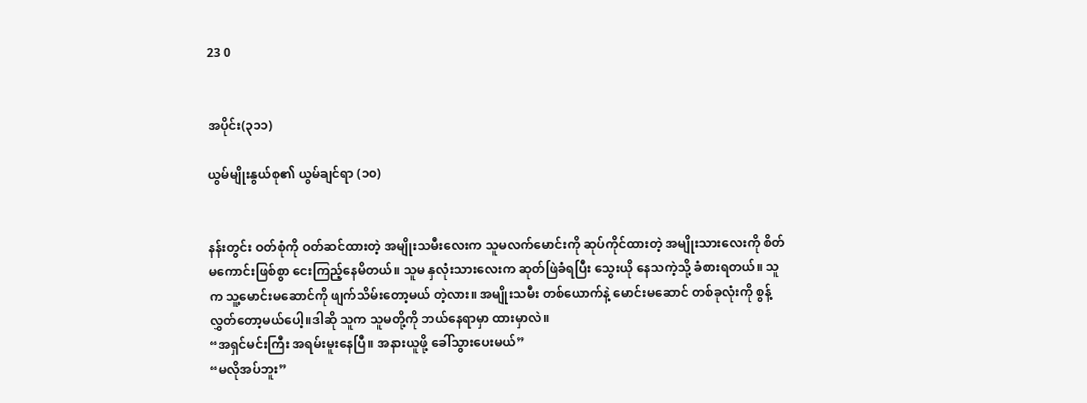23 0


အပိုင်း(၃၁၁)

ယွမ်မျိုးနွယ်စု၏ ယွမ်ချင်ရာ (၁၀)


နန်းတွင်း ဝတ်စုံကို ဝတ်ဆင်ထားတဲ့ အမျိုးသမီးလေးက သူမလက်မောင်းကို ဆုပ်ကိုင်ထားတဲ့ အမျိုးသားလေးကို စိတ်မကောင်းဖြစ်စွာ ငေးကြည့်နေမိတယ်။ သူမ နှလုံးသားလေးက ဆုတ်ဖြဲခံရပြီး သွေးယို နေသကဲ့သို့ ခံစားရတယ်။ သူက သူ့မောင်းမဆောင်ကို ဖျက်သိမ်းတော့မယ် တဲ့လား။ အမျိုးသမီး တစ်ယောက်နဲ့ မောင်းမဆောင် တစ်ခုလုံးကို စွန့်လွှတ်တော့မယ်ပေါ့။ဒါဆို သူက သူမတို့ကို ဘယ်နေရာမှာ ထားမှာလဲ။
“အရှင်မင်းကြီး အရမ်းမူးနေပြီ။ အနားယူဖို့ ခေါ်သွားပေးမယ်”
“မလိုအပ်ဘူး”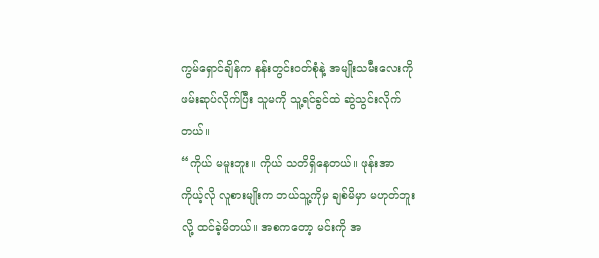ကွမ်ရှောင်ချိန်က နန်းတွင်းဝတ်စုံနဲ့ အမျိုးသမီးလေးကို ဖမ်းဆုပ်လိုက်ပြီး သူမကို သူ့ရင်ခွင်ထဲ ဆွဲသွင်းလိုက်တယ်။
“ကိုယ် မမူးဘူး။ ကိုယ် သတိရှိနေတယ်။ ဖုန်းအာ  ကိုယ့်လို လူစားမျိုးက ဘယ်သူ့ကိုမှ ချစ်မိမှာ မဟုတ်ဘူးလို့ ထင်ခဲ့မိတယ်။ အစကတော့ မင်းကို အ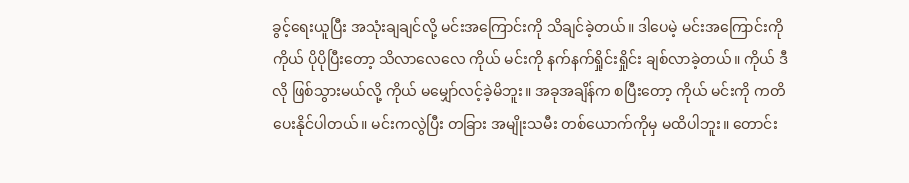ခွင့်ရေးယူပြီး အသုံးချချင်လို့ မင်းအကြောင်းကို သိချင်ခဲ့တယ်။ ဒါပေမဲ့ မင်းအကြောင်းကို ကိုယ် ပိုပိုပြီးတော့ သိလာလေလေ ကိုယ် မင်းကို နက်နက်ရှိုင်းရှိုင်း ချစ်လာခဲ့တယ်။ ကိုယ် ဒီလို ဖြစ်သွားမယ်လို့ ကိုယ် မမျှော်လင့်ခဲ့မိဘူး။ အခုအချိန်က စပြီးတော့ ကိုယ် မင်းကို ကတိပေးနိုင်ပါတယ်။ မင်းကလွဲပြီး တခြား အမျိုးသမီး တစ်ယောက်ကိုမှ မထိပါဘူး။ တောင်း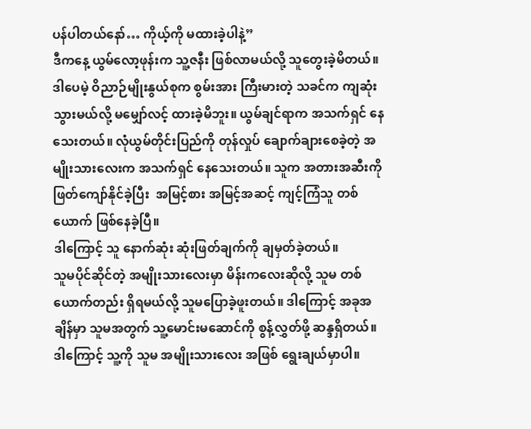ပန်ပါတယ်နော်… ကိုယ့်ကို မထားခဲ့ပါနဲ့”
ဒီကနေ့ ယွမ်လော့ဖုန်းက သူ့ဇနီး ဖြစ်လာမယ်လို့ သူတွေးခဲ့မိတယ်။ ဒါပေမဲ့ ဝိညာဉ်မျိုးနွယ်စုက စွမ်းအား ကြီးမားတဲ့ သခင်က ကျဆုံးသွားမယ်လို့ မမျှော်လင့် ထားခဲ့မိဘူး။ ယွမ်ချင်ရာက အသက်ရှင် နေသေးတယ်။ လုံယွမ်တိုင်းပြည်ကို တုန်လှုပ် ချောက်ချားစေခဲ့တဲ့ အမျိုးသားလေးက အသက်ရှင် နေသေးတယ်။ သူက အတားအဆီးကို ဖြတ်ကျော်နိုင်ခဲ့ပြီး  အမြင့်စား အမြင့်အဆင့် ကျင့်ကြံသူ တစ်ယောက် ဖြစ်နေခဲ့ပြီ။
ဒါကြောင့် သူ နောက်ဆုံး ဆုံးဖြတ်ချက်ကို ချမှတ်ခဲ့တယ်။
သူမပိုင်ဆိုင်တဲ့ အမျိုးသားလေးမှာ မိန်းကလေးဆိုလို့ သူမ တစ်ယောက်တည်း ရှိရမယ်လို့ သူမပြောခဲ့ဖူးတယ်။ ဒါကြောင့် အခုအချိန်မှာ သူမအတွက် သူ့မောင်းမဆောင်ကို စွန့်လွှတ်ဖို့ ဆန္ဒရှိတယ်။ ဒါကြောင့် သူ့ကို သူမ အမျိုးသားလေး အဖြစ် ရွေးချယ်မှာပါ။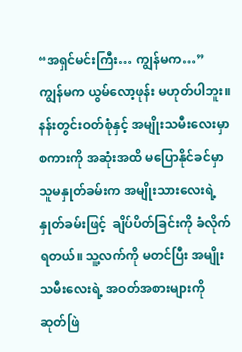“အရှင်မင်းကြီး… ကျွန်မက…”
ကျွန်မက ယွမ်လော့ဖုန်း မဟုတ်ပါဘူး။
နန်းတွင်းဝတ်စုံနှင့် အမျိုးသမီးလေးမှာ စကားကို အဆုံးအထိ မပြောနိုင်ခင်မှာ သူမနှုတ်ခမ်းက အမျိုးသားလေးရဲ့ နှုတ်ခမ်းဖြင့်  ချိပ်ပိတ်ခြင်းကို ခံလိုက်ရတယ်။ သူ့လက်ကို မတင်ပြီး အမျိုးသမီးလေးရဲ့ အဝတ်အစားများကို ဆုတ်ဖြဲ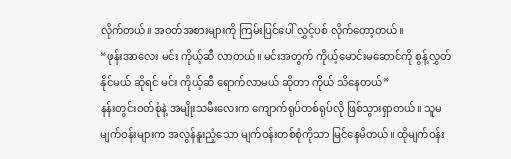လိုက်တယ်။ အဝတ်အစားများကို ကြမ်းပြင်ပေါ် လွှင့်ပစ် လိုက်တော့တယ်။
“ဖုန်းအာလေး မင်း ကိုယ့်ဆီ လာတယ်။ မင်းအတွက် ကိုယ့်မောင်းမဆောင်ကို စွန့်လွှတ်နိုင်မယ် ဆိုရင် မင်း ကိုယ့်ဆီ ရောက်လာမယ် ဆိုတာ ကိုယ် သိနေတယ်”
နန်းတွင်းဝတ်စုံနဲ့ အမျိုးသမီးလေးက ကျောက်ရုပ်တစ်ရုပ်လို ဖြစ်သွားရှာတယ်။ သူမ မျက်ဝန်းများက အလွန်နူးညံ့သော မျက်ဝန်းတစ်စုံကိုသာ မြင်နေမိတယ်။ ထိုမျက်ဝန်း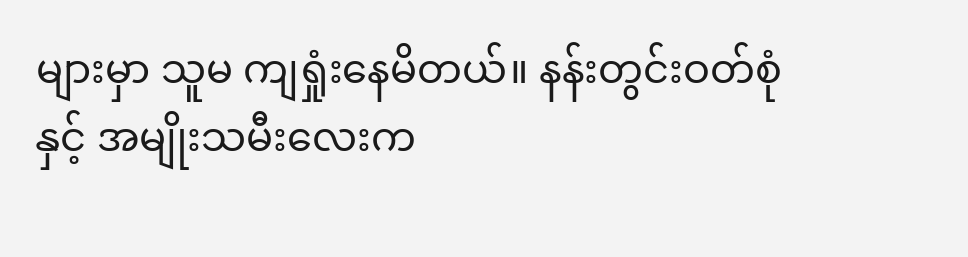များမှာ သူမ ကျရှုံးနေမိတယ်။ နန်းတွင်းဝတ်စုံနှင့် အမျိုးသမီးလေးက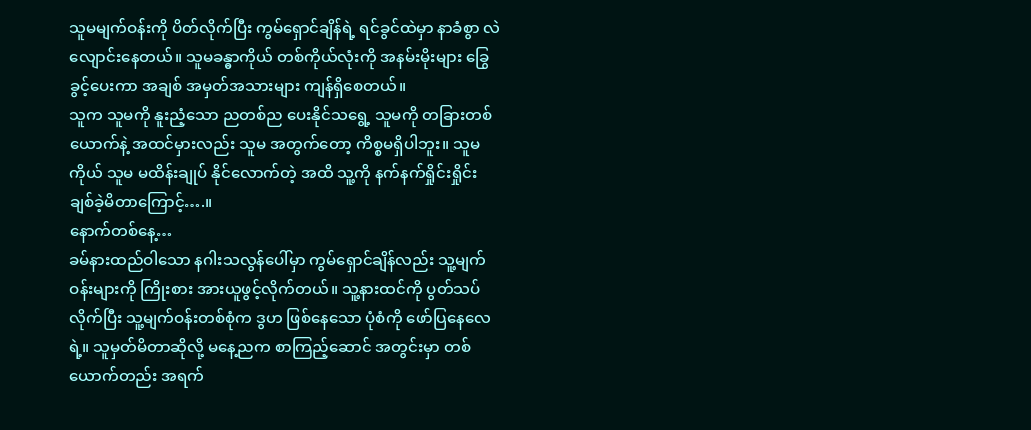သူမမျက်ဝန်းကို ပိတ်လိုက်ပြီး ကွမ်ရှောင်ချိန်ရဲ့ ရင်ခွင်ထဲမှာ နာခံစွာ လဲလျောင်းနေတယ်။ သူမခန္ဓာကိုယ် တစ်ကိုယ်လုံးကို အနမ်းမိုးများ ခြွေခွင့်ပေးကာ အချစ် အမှတ်အသားများ ကျန်ရှိစေတယ်။
သူက သူမကို နူးညံ့သော ညတစ်ည ပေးနိုင်သရွေ့ သူမကို တခြားတစ်ယောက်နဲ့ အထင်မှားလည်း သူမ အတွက်တော့ ကိစ္စမရှိပါဘူး။ သူမကိုယ် သူမ မထိန်းချုပ် နိုင်လောက်တဲ့ အထိ သူ့ကို နက်နက်ရှိုင်းရှိုင်း ချစ်ခဲ့မိတာကြောင့်….။
နောက်တစ်နေ့…
ခမ်နားထည်ဝါသော နဂါးသလွန်ပေါ်မှာ ကွမ်ရှောင်ချိန်လည်း သူ့မျက်ဝန်းများကို ကြိုးစား အားယူဖွင့်လိုက်တယ်။ သူ့နားထင်ကို ပွတ်သပ်လိုက်ပြီး သူ့မျက်ဝန်းတစ်စုံက ဒွဟ ဖြစ်နေသော ပုံစံကို ဖော်ပြနေလေရဲ့။ သူမှတ်မိတာဆိုလို့ မနေ့ညက စာကြည့်ဆောင် အတွင်းမှာ တစ်ယောက်တည်း အရက်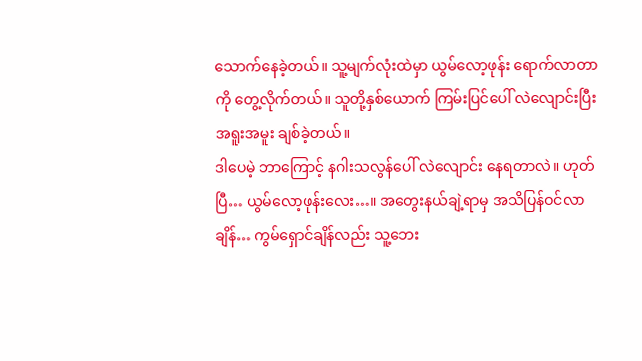သောက်နေခဲ့တယ်။ သူ့မျက်လုံးထဲမှာ ယွမ်လော့ဖုန်း ရောက်လာတာကို တွေ့လိုက်တယ်။ သူတို့နှစ်ယောက် ကြမ်းပြင်ပေါ် လဲလျောင်းပြီး အရူးအမူး ချစ်ခဲ့တယ်။
ဒါပေမဲ့ ဘာကြောင့် နဂါးသလွန်ပေါ် လဲလျောင်း နေရတာလဲ။ ဟုတ်ပြီ… ယွမ်လော့ဖုန်းလေး…။ အတွေးနယ်ချဲ့ရာမှ အသိပြန်ဝင်လာချိန်… ကွမ်ရှောင်ချိန်လည်း သူ့ဘေး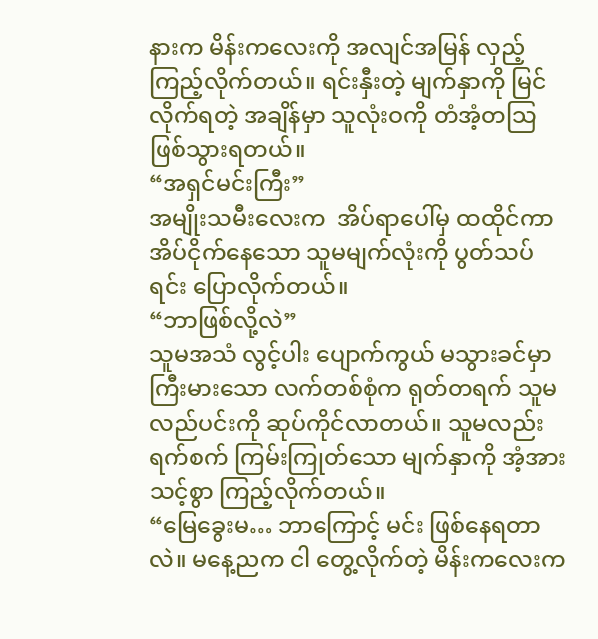နားက မိန်းကလေးကို အလျင်အမြန် လှည့်ကြည့်လိုက်တယ်။ ရင်းနှီးတဲ့ မျက်နှာကို မြင်လိုက်ရတဲ့ အချိန်မှာ သူလုံးဝကို တံအံ့တသြ ဖြစ်သွားရတယ်။
“အရှင်မင်းကြီး”
အမျိုးသမီးလေးက  အိပ်ရာပေါ်မှ ထထိုင်ကာ အိပ်ငိုက်နေသော သူမမျက်လုံးကို ပွတ်သပ်ရင်း ပြောလိုက်တယ်။
“ဘာဖြစ်လို့လဲ”
သူမအသံ လွင့်ပါး ပျောက်ကွယ် မသွားခင်မှာ ကြီးမားသော လက်တစ်စုံက ရုတ်တရက် သူမ လည်ပင်းကို ဆုပ်ကိုင်လာတယ်။ သူမလည်း  ရက်စက် ကြမ်းကြုတ်သော မျက်နှာကို အံ့အားသင့်စွာ ကြည့်လိုက်တယ်။
“မြေခွေးမ… ဘာကြောင့် မင်း ဖြစ်နေရတာလဲ။ မနေ့ညက ငါ တွေ့လိုက်တဲ့ မိန်းကလေးက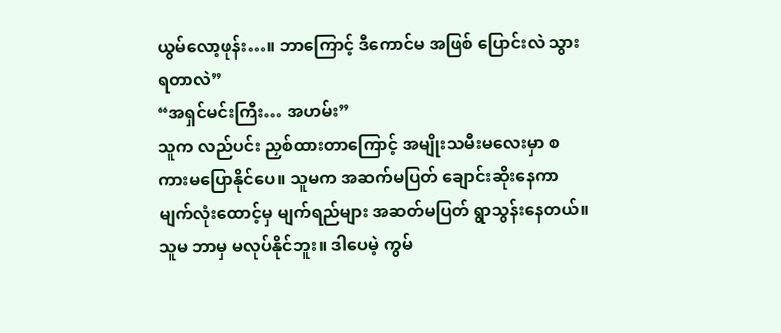ယွမ်လော့ဖုန်း…။ ဘာကြောင့် ဒီကောင်မ အဖြစ် ပြောင်းလဲ သွားရတာလဲ”
“အရှင်မင်းကြီး… အဟမ်း”
သူက လည်ပင်း ညှစ်ထားတာကြောင့် အမျိုးသမီးမလေးမှာ စကားမပြောနိုင်ပေ။ သူမက အဆက်မပြတ် ချောင်းဆိုးနေကာ မျက်လုံးထောင့်မှ မျက်ရည်များ အဆတ်မပြတ် ရွာသွန်းနေတယ်။ သူမ ဘာမှ မလုပ်နိုင်ဘူး။ ဒါပေမဲ့ ကွမ်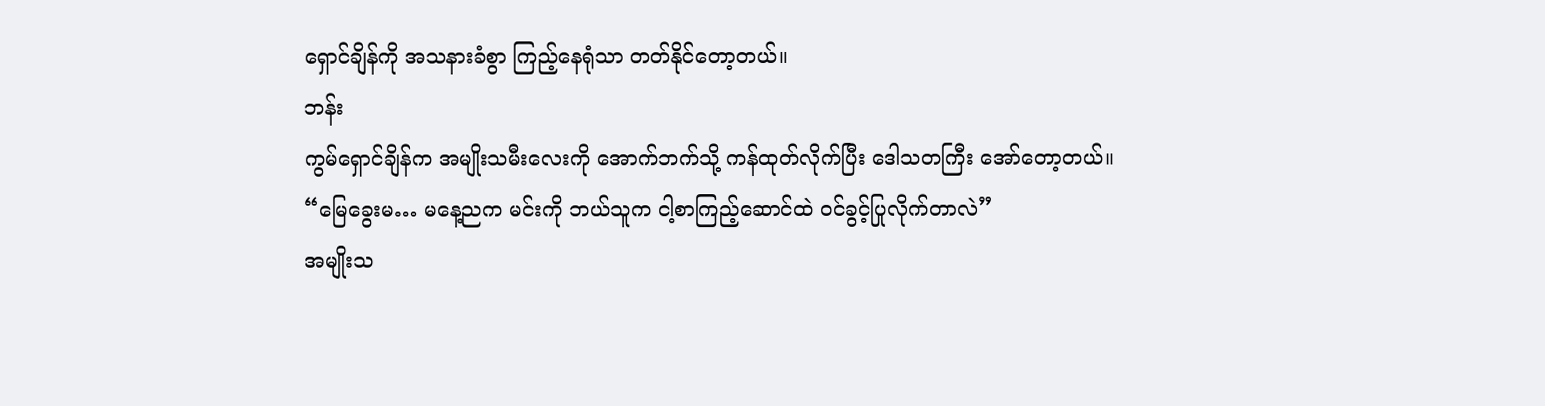ရှောင်ချိန်ကို အသနားခံစွာ ကြည့်နေရုံသာ တတ်နိုင်တော့တယ်။
ဘန်း
ကွမ်ရှောင်ချိန်က အမျိုးသမီးလေးကို အောက်ဘက်သို့ ကန်ထုတ်လိုက်ပြီး ဒေါသတကြီး အော်တော့တယ်။
“မြေခွေးမ… မနေ့ညက မင်းကို ဘယ်သူက ငါ့စာကြည့်ဆောင်ထဲ ဝင်ခွင့်ပြုလိုက်တာလဲ”
အမျိုးသ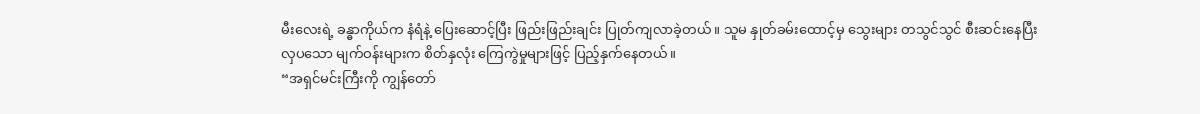မီးလေးရဲ့ ခန္ဓာကိုယ်က နံရံနဲ့ ပြေးဆောင့်ပြီး ဖြည်းဖြည်းချင်း ပြုတ်ကျလာခဲ့တယ်။ သူမ နှုတ်ခမ်းထောင့်မှ သွေးများ တသွင်သွင် စီးဆင်းနေပြီး လှပသော မျက်ဝန်းများက စိတ်နှလုံး ကြေကွဲမှုများဖြင့် ပြည့်နှက်နေတယ်။
“အရှင်မင်းကြီးကို ကျွန်တော်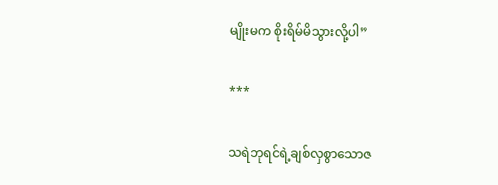မျိုးမက စိုးရိမ်မိသွားလို့ပါ”

***

သရဲဘုရင်ရဲ့ချစ်လှစွာသောဇ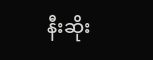နီးဆိုး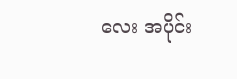လေး အပိုင်း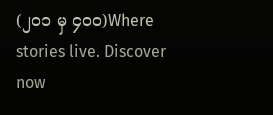(၂၀၁ မှ ၄၀၀)Where stories live. Discover now